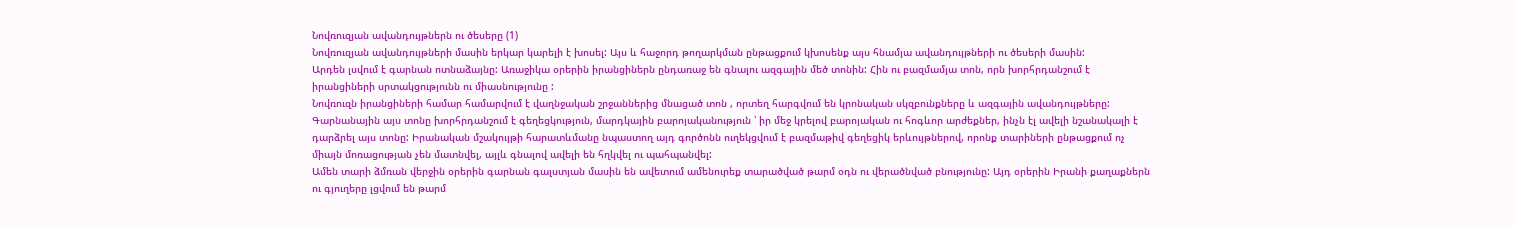Նովռուզյան ավանդույթներն ու ծեսերը (1)
Նովռուզյան ավանդույթների մասին երկար կարելի է խոսել: Այս և հաջորդ թողարկման ընթացքում կխոսենք այս հնամյա ավանդույթների ու ծեսերի մասին:
Արդեն լսվում է գարնան ոտնաձայնը: Առաջիկա օրերին իրանցիներն ընդառաջ են գնալու ազգային մեծ տոնին: Հին ու բազմամյա տոն, որն խորհրդանշում է իրանցիների սրտակցությունն ու միասնությունը :
Նովռուզն իրանցիների համար համարվում է վաղնջական շրջաններից մնացած տոն , որտեղ հարգվում են կրոնական սկզբունքները և ազգային ավանդույթները: Գարնանային այս տոնը խորհրդանշում է գեղեցկություն, մարդկային բարոյականություն ՝ իր մեջ կրելով բարոյական ու հոգևոր արժեքներ, ինչն էլ ավելի նշանակալի է դարձրել այս տոնը: Իրանական մշակույթի հարատևմանը նպաստող այդ գործոնն ուղեկցվում է բազմաթիվ գեղեցիկ երևույթներով, որոնք տարիների ընթացքում ոչ միայն մոռացության չեն մատնվել, այլև գնալով ավելի են հղկվել ու պահպանվել:
Ամեն տարի ձմռան վերջին օրերին գարնան գալստյան մասին են ավետում ամենուրեք տարածված թարմ օդն ու վերածնված բնությունը: Այդ օրերին Իրանի քաղաքներն ու գյուղերը լցվում են թարմ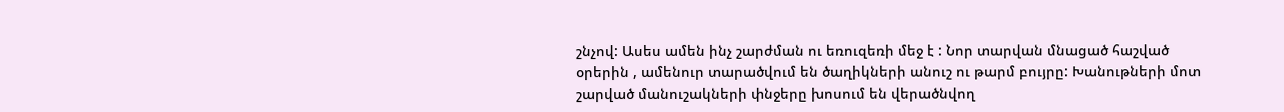շնչով: Ասես ամեն ինչ շարժման ու եռուզեռի մեջ է : Նոր տարվան մնացած հաշված օրերին , ամենուր տարածվում են ծաղիկների անուշ ու թարմ բույրը: Խանութների մոտ շարված մանուշակների փնջերը խոսում են վերածնվող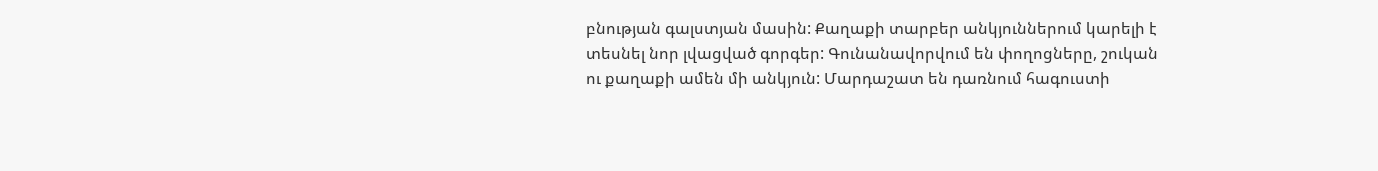բնության գալստյան մասին: Քաղաքի տարբեր անկյուններում կարելի է տեսնել նոր լվացված գորգեր: Գունանավորվում են փողոցները, շուկան ու քաղաքի ամեն մի անկյուն: Մարդաշատ են դառնում հագուստի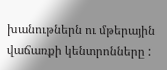խանութներն ու մթերային վաճառքի կենտրոնները :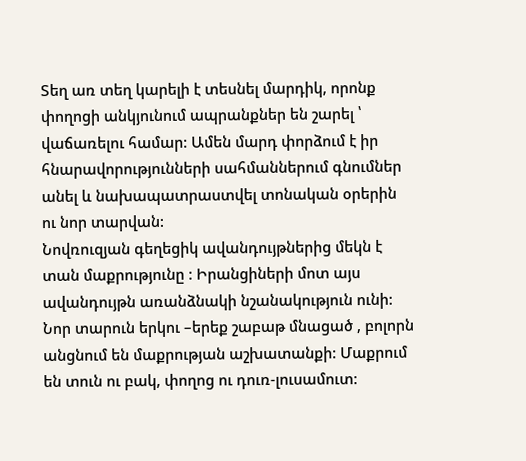Տեղ առ տեղ կարելի է տեսնել մարդիկ, որոնք փողոցի անկյունում ապրանքներ են շարել ՝ վաճառելու համար: Ամեն մարդ փորձում է իր հնարավորությունների սահմաններում գնումներ անել և նախապատրաստվել տոնական օրերին ու նոր տարվան:
Նովռուզյան գեղեցիկ ավանդույթներից մեկն է տան մաքրությունը : Իրանցիների մոտ այս ավանդույթն առանձնակի նշանակություն ունի: Նոր տարուն երկու –երեք շաբաթ մնացած , բոլորն անցնում են մաքրության աշխատանքի: Մաքրում են տուն ու բակ, փողոց ու դուռ-լուսամուտ: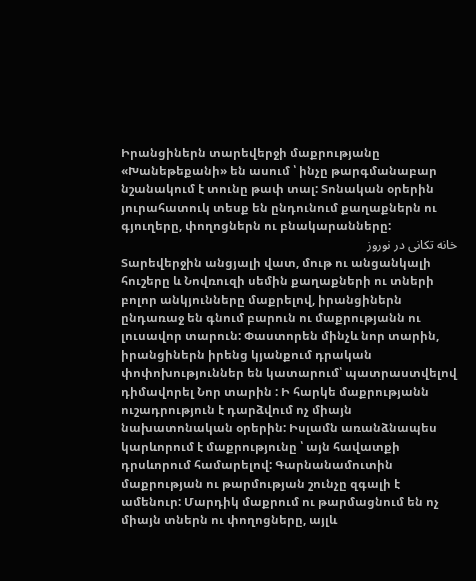Իրանցիներն տարեվերջի մաքրությանը «Խանեթեքանի» են ասում ՝ ինչը թարգմանաբար նշանակում է տունը թափ տալ: Տոնական օրերին յուրահատուկ տեսք են ընդունում քաղաքներն ու գյուղերը, փողոցներն ու բնակարանները:
خانه تکانی در نوروز
Տարեվերջին անցյալի վատ, մութ ու անցանկալի հուշերը և Նովռուզի սեմին քաղաքների ու տների բոլոր անկյունները մաքրելով, իրանցիներն ընդառաջ են գնում բարուն ու մաքրությանն ու լուսավոր տարուն: Փաստորեն մինչև նոր տարին, իրանցիներն իրենց կյանքում դրական փոփոխություններ են կատարում՝ պատրաստվելով դիմավորել Նոր տարին : Ի հարկե մաքրությանն ուշադրություն է դարձվում ոչ միայն նախատոնական օրերին: Իսլամն առանձնապես կարևորում է մաքրությունը ՝ այն հավատքի դրսևորում համարելով: Գարնանամուտին մաքրության ու թարմության շունչը զգալի է ամենուր: Մարդիկ մաքրում ու թարմացնում են ոչ միայն տներն ու փողոցները, այլև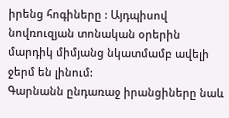իրենց հոգիները : Այդպիսով նովռուզյան տոնական օրերին մարդիկ միմյանց նկատմամբ ավելի ջերմ են լինում:
Գարնանն ընդառաջ իրանցիները նաև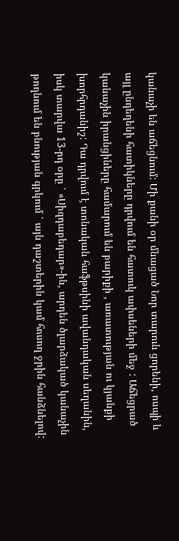կանաչի են աճեցնում: Մի քանի օր մնացած Նոր տարուն ցորենի, ոսպի և այլ ընդեղենի հատիկները դրվում են հատուկ ափսեների մեջ : Աճեցրած կանաչին իրանցիները համարում են բարիքի , առատության ու կյանքի խորհրդանիշ: Դա դրվում է տոնական հաֆթսինի ավանդական սեղանին, իսկ տարվա 13-րդ օրը ՝ «Սիզդաբեդար»-ին, արդեն ծլարձակած կանաչին թողնում են բնության գրկում ՝ այն դաշտերին կամ հոսող ջրին հանձնելով: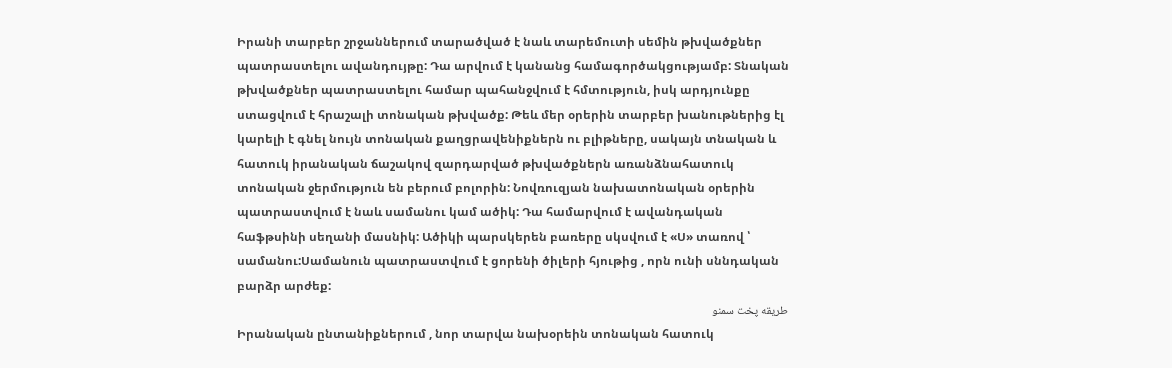Իրանի տարբեր շրջաններում տարածված է նաև տարեմուտի սեմին թխվածքներ պատրաստելու ավանդույթը: Դա արվում է կանանց համագործակցությամբ: Տնական թխվածքներ պատրաստելու համար պահանջվում է հմտություն, իսկ արդյունքը ստացվում է հրաշալի տոնական թխվածք: Թեև մեր օրերին տարբեր խանութներից էլ կարելի է գնել նույն տոնական քաղցրավենիքներն ու բլիթները, սակայն տնական և հատուկ իրանական ճաշակով զարդարված թխվածքներն առանձնահատուկ տոնական ջերմություն են բերում բոլորին: Նովռուզյան նախատոնական օրերին պատրաստվում է նաև սամանու կամ ածիկ: Դա համարվում է ավանդական հաֆթսինի սեղանի մասնիկ: Ածիկի պարսկերեն բառերը սկսվում է «Ս» տառով ՝ սամանու:Սամանուն պատրաստվում է ցորենի ծիլերի հյութից , որն ունի սննդական բարձր արժեք:
طریقه پخت سمنو
Իրանական ընտանիքներում , նոր տարվա նախօրեին տոնական հատուկ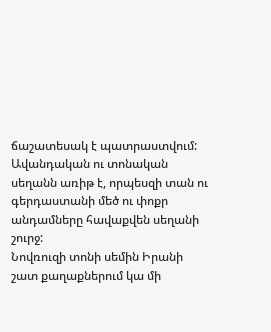ճաշատեսակ է պատրաստվում: Ավանդական ու տոնական սեղանն առիթ է, որպեսզի տան ու գերդաստանի մեծ ու փոքր անդամները հավաքվեն սեղանի շուրջ:
Նովռուզի տոնի սեմին Իրանի շատ քաղաքներում կա մի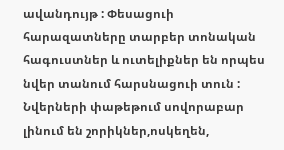ավանդույթ : Փեսացուի հարազատները տարբեր տոնական հագուստներ և ուտելիքներ են որպես նվեր տանում հարսնացուի տուն : Նվերների փաթեթում սովորաբար լինում են շորիկներ,ոսկեղեն,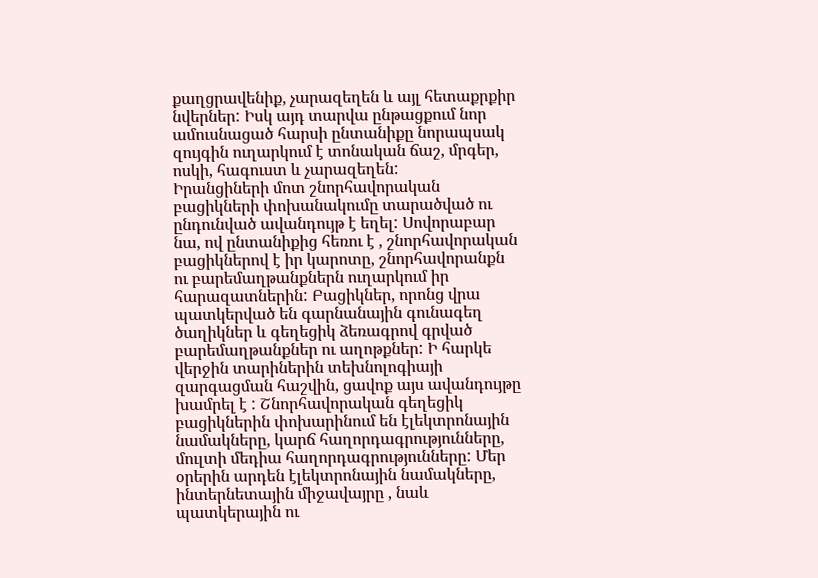քաղցրավենիք, չարազեղեն և այլ հետաքրքիր նվերներ: Իսկ այդ տարվա ընթացքում նոր ամուսնացած հարսի ընտանիքը նորապսակ զույգին ուղարկում է տոնական ճաշ, մրգեր, ոսկի, հագուստ և չարազեղեն:
Իրանցիների մոտ շնորհավորական բացիկների փոխանակումը տարածված ու ընդունված ավանդույթ է եղել: Սովորաբար նա, ով ընտանիքից հեռու է , շնորհավորական բացիկներով է իր կարոտը, շնորհավորանքն ու բարեմաղթանքներն ուղարկում իր հարազատներին: Բացիկներ, որոնց վրա պատկերված են գարնանային գունագեղ ծաղիկներ և գեղեցիկ ձեռագրով գրված բարեմաղթանքներ ու աղոթքներ: Ի հարկե վերջին տարիներին տեխնոլոգիայի զարգացման հաշվին, ցավոք այս ավանդույթը խամրել է : Շնորհավորական գեղեցիկ բացիկներին փոխարինում են էլեկտրոնային նամակները, կարճ հաղորդագրությունները, մուլտի մեդիա հաղորդագրությունները: Մեր օրերին արդեն էլեկտրոնային նամակները, ինտերնետային միջավայրը , նաև պատկերային ու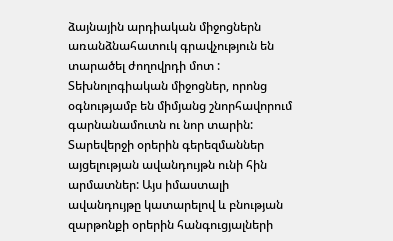ձայնային արդիական միջոցներն առանձնահատուկ գրավչություն են տարածել ժողովրդի մոտ : Տեխնոլոգիական միջոցներ, որոնց օգնությամբ են միմյանց շնորհավորում գարնանամուտն ու նոր տարին:
Տարեվերջի օրերին գերեզմաններ այցելության ավանդույթն ունի հին արմատներ: Այս իմաստալի ավանդույթը կատարելով և բնության զարթոնքի օրերին հանգուցյալների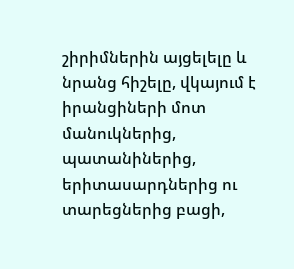շիրիմներին այցելելը և նրանց հիշելը, վկայում է իրանցիների մոտ մանուկներից, պատանիներից, երիտասարդներից ու տարեցներից բացի,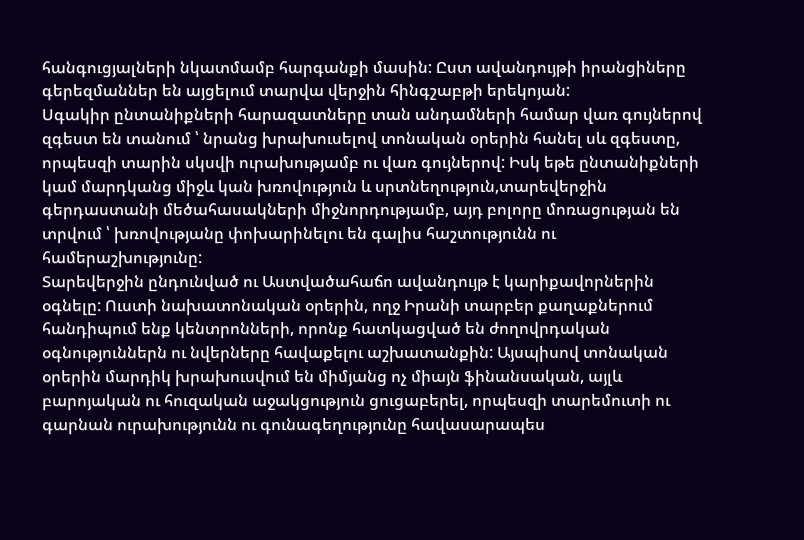հանգուցյալների նկատմամբ հարգանքի մասին: Ըստ ավանդույթի իրանցիները գերեզմաններ են այցելում տարվա վերջին հինգշաբթի երեկոյան:
Սգակիր ընտանիքների հարազատները տան անդամների համար վառ գույներով զգեստ են տանում ՝ նրանց խրախուսելով տոնական օրերին հանել սև զգեստը, որպեսզի տարին սկսվի ուրախությամբ ու վառ գույներով: Իսկ եթե ընտանիքների կամ մարդկանց միջև կան խռովություն և սրտնեղություն,տարեվերջին գերդաստանի մեծահասակների միջնորդությամբ, այդ բոլորը մոռացության են տրվում ՝ խռովությանը փոխարինելու են գալիս հաշտությունն ու համերաշխությունը:
Տարեվերջին ընդունված ու Աստվածահաճո ավանդույթ է կարիքավորներին օգնելը: Ուստի նախատոնական օրերին, ողջ Իրանի տարբեր քաղաքներում հանդիպում ենք կենտրոնների, որոնք հատկացված են ժողովրդական օգնություններն ու նվերները հավաքելու աշխատանքին: Այսպիսով տոնական օրերին մարդիկ խրախուսվում են միմյանց ոչ միայն ֆինանսական, այլև բարոյական ու հուզական աջակցություն ցուցաբերել, որպեսզի տարեմուտի ու գարնան ուրախությունն ու գունագեղությունը հավասարապես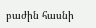բաժին հասնի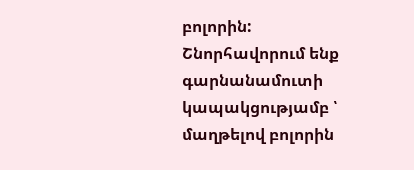բոլորին: Շնորհավորում ենք գարնանամուտի կապակցությամբ ՝ մաղթելով բոլորին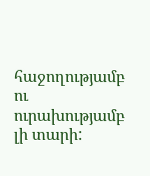հաջողությամբ ու ուրախությամբ լի տարի: